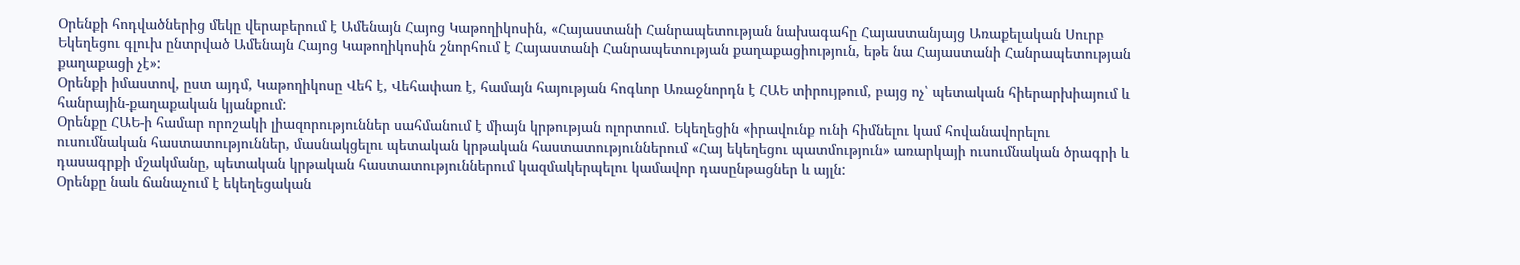Օրենքի հոդվածներից մեկը վերաբերում է Ամենայն Հայոց Կաթողիկոսին, «Հայաստանի Հանրապետության նախագահը Հայաստանյայց Առաքելական Սուրբ Եկեղեցու գլուխ ընտրված Ամենայն Հայոց Կաթողիկոսին շնորհում է Հայաստանի Հանրապետության քաղաքացիություն, եթե նա Հայաստանի Հանրապետության քաղաքացի չէ»:
Օրենքի իմաստով, ըստ այդմ, Կաթողիկոսը Վեհ է, Վեհափառ է, համայն հայության հոգևոր Առաջնորդն է ՀԱԵ տիրույթում, բայց ոչ՝ պետական հիերարխիայում և հանրային-քաղաքական կյանքում:
Օրենքը ՀԱԵ-ի համար որոշակի լիազորություններ սահմանում է միայն կրթության ոլորտում. Եկեղեցին «իրավունք ունի հիմնելու կամ հովանավորելու ուսումնական հաստատություններ, մասնակցելու պետական կրթական հաստատություններում «Հայ եկեղեցու պատմություն» առարկայի ուսումնական ծրագրի և դասագրքի մշակմանը, պետական կրթական հաստատություններում կազմակերպելու կամավոր դասընթացներ և այլն:
Օրենքը նաև ճանաչում է եկեղեցական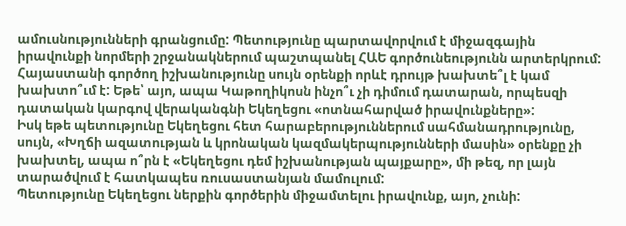ամուսնությունների գրանցումը: Պետությունը պարտավորվում է միջազգային իրավունքի նորմերի շրջանակներում պաշտպանել ՀԱԵ գործունեությունն արտերկրում:
Հայաստանի գործող իշխանությունը սույն օրենքի որևէ դրույթ խախտե՞լ է կամ խախտո՞ւմ է: Եթե՝ այո, ապա Կաթողիկոսն ինչո՞ւ չի դիմում դատարան, որպեսզի դատական կարգով վերականգնի Եկեղեցու «ոտնահարված իրավունքները»:
Իսկ եթե պետությունը Եկեղեցու հետ հարաբերություններում սահմանադրությունը, սույն, «Խղճի ազատության և կրոնական կազմակերպությունների մասին» օրենքը չի խախտել, ապա ո՞րն է «Եկեղեցու դեմ իշխանության պայքարը», մի թեզ, որ լայն տարածվում է հատկապես ռուսաստանյան մամուլում:
Պետությունը Եկեղեցու ներքին գործերին միջամտելու իրավունք, այո, չունի: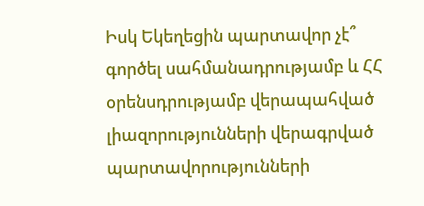Իսկ Եկեղեցին պարտավոր չէ՞ գործել սահմանադրությամբ և ՀՀ օրենսդրությամբ վերապահված լիազորությունների վերագրված պարտավորությունների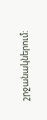շրջանակներում: